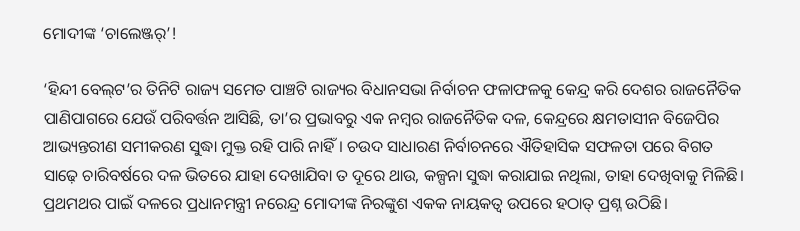ମୋଦୀଙ୍କ ‘ଚାଲେଞ୍ଜର‌୍‌’!

‘ହିନ୍ଦୀ ବେଲ୍‌ଟ’ର ତିନିଟି ରାଜ୍ୟ ସମେତ ପାଞ୍ଚଟି ରାଜ୍ୟର ବିଧାନସଭା ନିର୍ବାଚନ ଫଳାଫଳକୁ କେନ୍ଦ୍ର କରି ଦେଶର ରାଜନୈତିକ ପାଣିପାଗରେ ଯେଉଁ ପରିବର୍ତ୍ତନ ଆସିଛି, ତା’ର ପ୍ରଭାବରୁ ଏକ ନମ୍ବର ରାଜନୈତିକ ଦଳ, କେନ୍ଦ୍ରରେ କ୍ଷମତାସୀନ ବିଜେପିର ଆଭ୍ୟନ୍ତରୀଣ ସମୀକରଣ ସୁଦ୍ଧା ମୁକ୍ତ ରହି ପାରି ନାହିଁ। ଚଉଦ ସାଧାରଣ ନିର୍ବାଚନରେ ଐତିହାସିକ ସଫଳତା ପରେ ବିଗତ ସାଢ଼େ ଚାରିବର୍ଷରେ ଦଳ ଭିତରେ ଯାହା ଦେଖାଯିବା ତ ଦୂରେ ଥାଉ, କଳ୍ପନା ସୁଦ୍ଧା କରାଯାଇ ନଥିଲା, ତାହା ଦେଖିବାକୁ ମିଳିଛି। ପ୍ରଥମଥର ପାଇଁ ଦଳରେ ପ୍ରଧାନମନ୍ତ୍ରୀ ନରେନ୍ଦ୍ର ମୋଦୀଙ୍କ ନିରଙ୍କୁଶ ଏକକ ନାୟକତ୍ବ ଉପରେ ହଠାତ୍‌ ପ୍ରଶ୍ନ ଉଠିଛି।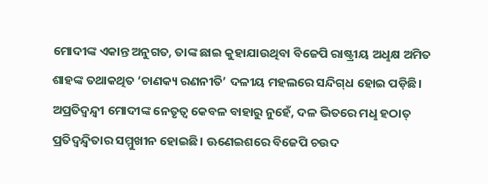ମୋଦୀଙ୍କ ଏକାନ୍ତ ଅନୁଗତ, ତାଙ୍କ ଛାଇ କୁହାଯାଉଥିବା ବିଜେପି ରାଷ୍ଟ୍ରୀୟ ଅଧୢକ୍ଷ ଅମିତ ଶାହଙ୍କ ତଥାକଥିତ ‘ଚାଣକ୍ୟ ରଣନୀତି’ ଦଳୀୟ ମହଲରେ ସନ୍ଦିଗ୍‌ଧ ହୋଇ ପଡ଼ିଛି। ଅପ୍ରତିଦ୍ବନ୍ଦ୍ବୀ ମୋଦୀଙ୍କ ନେତୃତ୍ବ କେବଳ ବାହାରୁ ନୁହେଁ, ଦଳ ଭିତରେ ମଧୢ ହଠାତ୍‌ ପ୍ରତିଦ୍ବନ୍ଦ୍ବିତାର ସମ୍ମୁଖୀନ ହୋଇଛି। ଊଣେଇଶରେ ବିଜେପି ଚଉଦ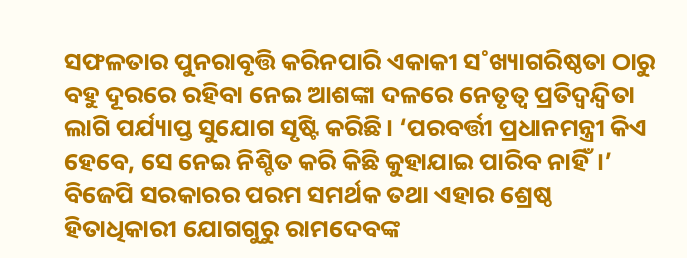ସଫଳତାର ପୁନରାବୃତ୍ତି କରିନପାରି ଏକାକୀ ସ˚ଖ୍ୟାଗରିଷ୍ଠତା ଠାରୁ ବହୁ ଦୂରରେ ରହିବା ନେଇ ଆଶଙ୍କା ଦଳରେ ନେତୃତ୍ବ ପ୍ରତିଦ୍ବନ୍ଦ୍ବିତା ଲାଗି ପର୍ଯ୍ୟାପ୍ତ ସୁଯୋଗ ସୃଷ୍ଟି କରିଛି। ‘ପରବର୍ତ୍ତୀ ପ୍ରଧାନମନ୍ତ୍ରୀ କିଏ ହେବେ, ସେ ନେଇ ନିଶ୍ଚିତ କରି କିଛି କୁହାଯାଇ ପାରିବ ନାହିଁ।’ ବିଜେପି ସରକାରର ପରମ ସମର୍ଥକ ତଥା ଏହାର ଶ୍ରେଷ୍ଠ ହିତାଧିକାରୀ ଯୋଗଗୁରୁ ରାମଦେବଙ୍କ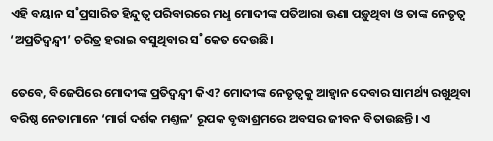ଏହି ବୟାନ ସ˚ପ୍ରସାରିତ ହିନ୍ଦୁତ୍ବ ପରିବାରରେ ମଧୢ ମୋଦୀଙ୍କ ପତିଆରା ଊଣା ପଡ଼ୁଥିବା ଓ ତାଙ୍କ ନେତୃତ୍ବ ‘ଅପ୍ରତିଦ୍ବନ୍ଦ୍ବୀ’ ଚରିତ୍ର ହରାଇ ବସୁଥିବାର ସ˚କେତ ଦେଉଛି।

ତେବେ, ବିଜେପିରେ ମୋଦୀଙ୍କ ପ୍ରତିଦ୍ବନ୍ଦ୍ବୀ କିଏ? ମୋଦୀଙ୍କ ନେତୃତ୍ବକୁ ଆହ୍ବାନ ଦେବାର ସାମର୍ଥ୍ୟ ରଖୁଥିବା ବରିଷ୍ଠ ନେତାମାନେ ‘ମାର୍ଗ ଦର୍ଶକ ମଣ୍ତଳ’ ରୂପକ ବୃଦ୍ଧାଶ୍ରମରେ ଅବସର ଜୀବନ ବିତାଉଛନ୍ତି। ଏ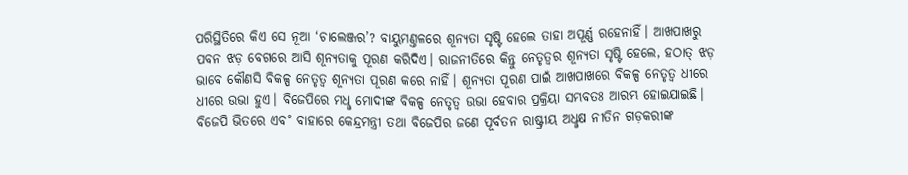ପରିସ୍ଥିତିରେ କିଏ ସେ ନୂଆ ‘ଚାଲେଞ୍ଜର’? ବାୟୁମଣ୍ତଳରେ ଶୂନ୍ୟତା ସୃଷ୍ଟି ହେଲେ ତାହା ଅପୂର୍ଣ୍ଣ ରହେନାହିଁ। ଆଖପାଖରୁ ପବନ ଝଡ଼ ବେଗରେ ଆସି ଶୂନ୍ୟତାକୁ ପୂରଣ କରିଦିଏ। ରାଜନୀତିରେ କିନ୍ତୁ ନେତୃତ୍ବର ଶୂନ୍ୟତା ସୃଷ୍ଟି ହେଲେ, ହଠାତ୍‌ ଝଡ଼ ଭାବେ କୌଣସି ବିକଳ୍ପ ନେତୃତ୍ବ ଶୂନ୍ୟତା ପୂରଣ କରେ ନାହିଁ। ଶୂନ୍ୟତା ପୂରଣ ପାଇଁ ଆଖପାଖରେ ବିକଳ୍ପ ନେତୃତ୍ବ ଧୀରେ ଧୀରେ ଉଭା ହୁଏ। ବିଜେପିରେ ମଧୢ ମୋଦୀଙ୍କ ବିକଳ୍ପ ନେତୃତ୍ବ ଉଭା ହେବାର ପ୍ରକ୍ରିୟା ସମ୍ଭବତଃ ଆରମ୍ଭ ହୋଇଯାଇଛି। ବିଜେପି ଭିତରେ ଏବ˚ ବାହାରେ କେନ୍ଦ୍ରମନ୍ତ୍ରୀ ତଥା ବିଜେପିର ଜଣେ ପୂର୍ବତନ ରାଷ୍ଟ୍ରୀୟ ଅଧୢକ୍ଷ ନୀତିନ ଗଡ଼କରୀଙ୍କ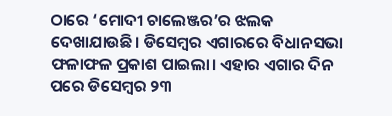ଠାରେ ‘ମୋଦୀ ଚାଲେଞ୍ଜର’ର ଝଲକ ଦେଖାଯାଉଛି। ଡିସେମ୍ବର ଏଗାରରେ ବିଧାନସଭା ଫଳାଫଳ ପ୍ରକାଶ ପାଇଲା। ଏହାର ଏଗାର ଦିନ ପରେ ଡିସେମ୍ବର ୨୩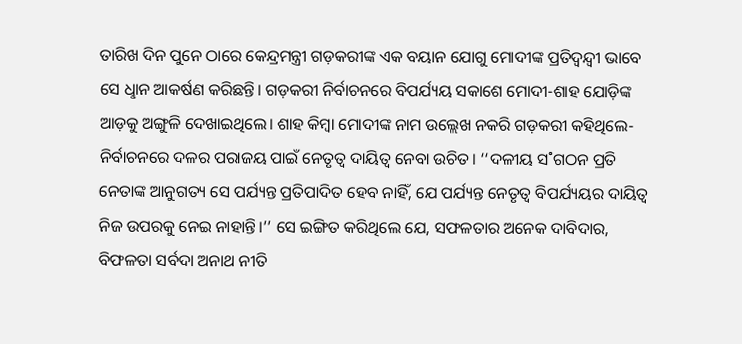ତାରିଖ ଦିନ ପୁନେ ଠାରେ କେନ୍ଦ୍ରମନ୍ତ୍ରୀ ଗଡ଼କରୀଙ୍କ ଏକ ବୟାନ ଯୋଗୁ ମୋଦୀଙ୍କ ପ୍ରତିଦ୍ବନ୍ଦ୍ବୀ ଭାବେ ସେ ଧୢାନ ଆକର୍ଷଣ କରିଛନ୍ତି। ଗଡ଼କରୀ ନିର୍ବାଚନରେ ବିପର୍ଯ୍ୟୟ ସକାଶେ ମୋଦୀ-ଶାହ ଯୋଡ଼ିଙ୍କ ଆଡ଼କୁ ଅଙ୍ଗୁଳି ଦେଖାଇଥିଲେ। ଶାହ କିମ୍ବା ମୋଦୀଙ୍କ ନାମ ଉଲ୍ଲେଖ ନକରି ଗଡ଼କରୀ କହିଥିଲେ- ନିର୍ବାଚନରେ ଦଳର ପରାଜୟ ପାଇଁ ନେତୃତ୍ବ ଦାୟିତ୍ବ ନେବା ଉଚିତ। ‘‘ଦଳୀୟ ସ˚ଗଠନ ପ୍ରତି ନେତାଙ୍କ ଆନୁଗତ୍ୟ ସେ ପର୍ଯ୍ୟନ୍ତ ପ୍ରତିପାଦିତ ହେବ ନାହିଁ, ଯେ ପର୍ଯ୍ୟନ୍ତ ନେତୃତ୍ବ ବିପର୍ଯ୍ୟୟର ଦାୟିତ୍ବ ନିଜ ଉପରକୁ ନେଇ ନାହାନ୍ତି।’’ ସେ ଇଙ୍ଗିତ କରିଥିଲେ ଯେ, ସଫଳତାର ଅନେକ ଦାବିଦାର, ବିଫଳତା ସର୍ବଦା ଅନାଥ ନୀତି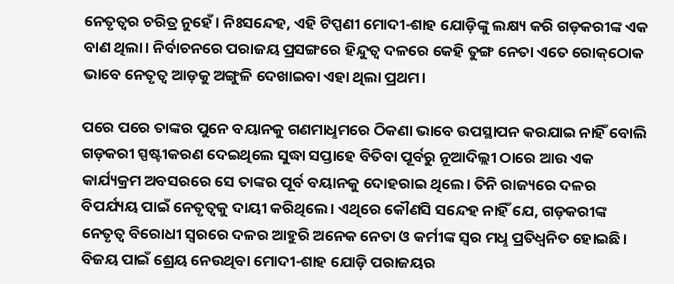ନେତୃତ୍ବର ଚରିତ୍ର ନୁହେଁ। ନିଃସନ୍ଦେହ, ଏହି ଟିପ୍ପଣୀ ମୋଦୀ-ଶାହ ଯୋଡ଼ିଙ୍କୁ ଲକ୍ଷ୍ୟ କରି ଗଡ଼କରୀଙ୍କ ଏକ ବାଣ ଥିଲା। ନିର୍ବାଚନରେ ପରାଜୟ ପ୍ରସଙ୍ଗରେ ହିନ୍ଦୁତ୍ବ ଦଳରେ କେହି ତୁଙ୍ଗ ନେତା ଏତେ ରୋକ୍‌ଠୋକ ଭାବେ ନେତୃତ୍ବ ଆଡ଼କୁ ଅଙ୍ଗୁଳି ଦେଖାଇବା ଏହା ଥିଲା ପ୍ରଥମ।

ପରେ ପରେ ତାଙ୍କର ପୁନେ ବୟାନକୁ ଗଣମାଧୢମରେ ଠିକଣା ଭାବେ ଉପସ୍ଥାପନ କରଯାଇ ନାହିଁ ବୋଲି ଗଡ଼କରୀ ସ୍ପଷ୍ଟୀକରଣ ଦେଇଥିଲେ ସୁଦ୍ଧା ସପ୍ତାହେ ବିତିବା ପୂର୍ବରୁ ନୂଆଦିଲ୍ଲୀ ଠାରେ ଆଉ ଏକ କାର୍ଯ୍ୟକ୍ରମ ଅବସରରେ ସେ ତାଙ୍କର ପୂର୍ବ ବୟାନକୁ ଦୋହରାଇ ଥିଲେ। ତିନି ରାଜ୍ୟରେ ଦଳର ବିପର୍ଯ୍ୟୟ ପାଇଁ ନେତୃତ୍ବକୁ ଦାୟୀ କରିଥିଲେ। ଏଥିରେ କୌଣସି ସନ୍ଦେହ ନାହିଁ ଯେ, ଗଡ଼କରୀଙ୍କ ନେତୃତ୍ବ ବିରୋଧୀ ସ୍ବରରେ ଦଳର ଆହୁରି ଅନେକ ନେତା ଓ କର୍ମୀଙ୍କ ସ୍ବର ମଧୢ ପ୍ରତିଧ୍ବନିତ ହୋଇଛି। ବିଜୟ ପାଇଁ ଶ୍ରେୟ ନେଉଥିବା ମୋଦୀ-ଶାହ ଯୋଡ଼ି ପରାଜୟର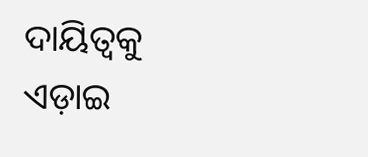ଦାୟିତ୍ବକୁ ଏଡ଼ାଇ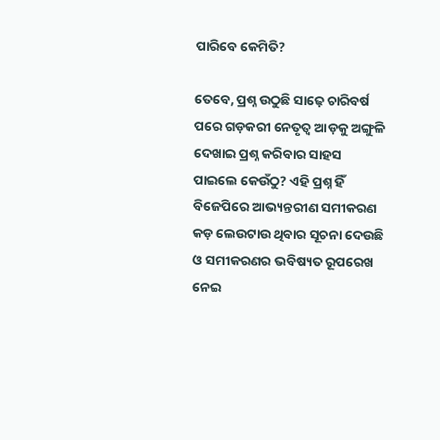ପାରିବେ କେମିତି?

ତେବେ, ପ୍ରଶ୍ନ ଉଠୁଛି ସାଢ଼େ ଚାରିବର୍ଷ ପରେ ଗଡ଼କରୀ ନେତୃତ୍ବ ଆଡ଼କୁ ଅଙ୍ଗୁଳି ଦେଖାଇ ପ୍ରଶ୍ନ କରିବାର ସାହସ ପାଇଲେ କେଉଁଠୁ? ଏହି ପ୍ରଶ୍ନ ହିଁ ବିଜେପିରେ ଆଭ୍ୟନ୍ତରୀଣ ସମୀକରଣ କଡ଼ ଲେଉଟାଉ ଥିବାର ସୂଚନା ଦେଉଛି ଓ ସମୀକରଣର ଭବିଷ୍ୟତ ରୂପରେଖ ନେଇ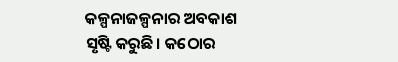କଳ୍ପନାଜଳ୍ପନାର ଅବକାଶ ସୃଷ୍ଟି କରୁଛି। କଠୋର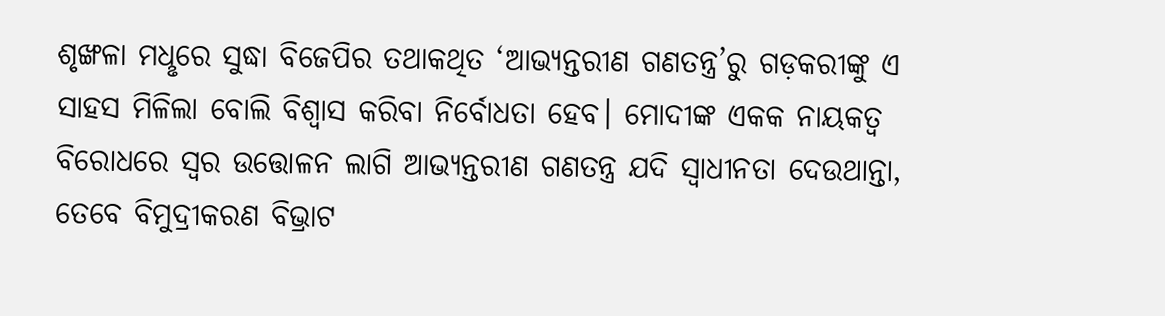ଶୃଙ୍ଖଳା ମଧୢରେ ସୁଦ୍ଧା ବିଜେପିର ତଥାକଥିତ ‘ଆଭ୍ୟନ୍ତରୀଣ ଗଣତନ୍ତ୍ର’ରୁ ଗଡ଼କରୀଙ୍କୁ ଏ ସାହସ ମିଳିଲା ବୋଲି ବିଶ୍ବାସ କରିବା ନିର୍ବୋଧତା ହେବ। ମୋଦୀଙ୍କ ଏକକ ନାୟକତ୍ବ ବିରୋଧରେ ସ୍ବର ଉତ୍ତୋଳନ ଲାଗି ଆଭ୍ୟନ୍ତରୀଣ ଗଣତନ୍ତ୍ର ଯଦି ସ୍ବାଧୀନତା ଦେଉଥାନ୍ତା, ତେବେ ବିମୁଦ୍ରୀକରଣ ବିଭ୍ରାଟ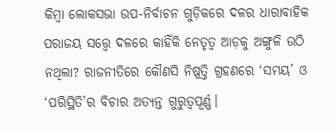କିମ୍ବା ଲୋକସଭା ଉପ-ନିର୍ବାଚନ ଗୁଡ଼ିକରେ ଦଳର ଧାରାବାହିକ ପରାଜୟ ସତ୍ତ୍ବେ ଦଳରେ କାହିଁକି ନେତୃତ୍ବ ଆଡ଼କୁ ଅଙ୍ଗୁଳି ଉଠି ନଥିଲା? ରାଜନୀତିରେ କୌଣସି ନିଷ୍ପତ୍ତି ଗ୍ରହଣରେ ‘ସମୟ’ ଓ ‘ପରିସ୍ଥିତି’ର ବିଚାର ଅତ୍ୟନ୍ତ ଗୁରୁତ୍ବପୂର୍ଣ୍ଣ।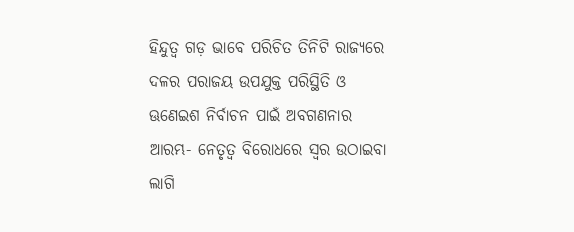ହିନ୍ଦୁତ୍ବ ଗଡ଼ ଭାବେ ପରିଚିତ ତିନିଟି ରାଜ୍ୟରେ ଦଳର ପରାଜୟ ଉପଯୁକ୍ତ ପରିସ୍ଥିତି ଓ ଊଣେଇଶ ନିର୍ବାଚନ ପାଇଁ ଅବଗଣନାର ଆରମ୍ଭ- ନେତୃତ୍ବ ବିରୋଧରେ ସ୍ବର ଉଠାଇବା ଲାଗି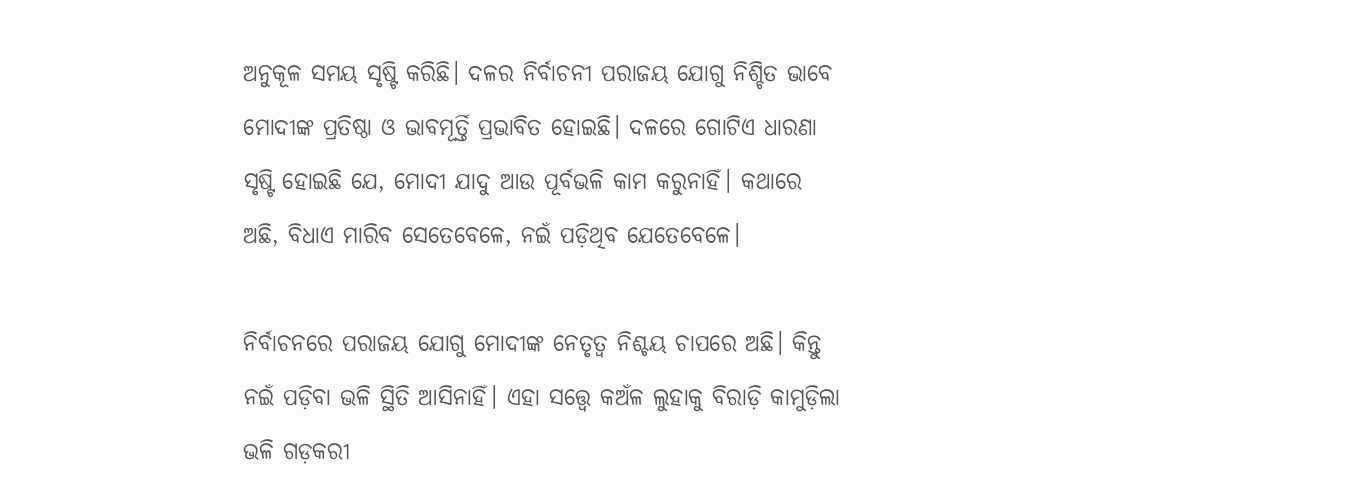ଅନୁକୂଳ ସମୟ ସୃଷ୍ଟି କରିଛି। ଦଳର ନିର୍ବାଚନୀ ପରାଜୟ ଯୋଗୁ ନିଶ୍ଚିତ ଭାବେ ମୋଦୀଙ୍କ ପ୍ରତିଷ୍ଠା ଓ ଭାବମୂର୍ତ୍ତି ପ୍ରଭାବିତ ହୋଇଛି। ଦଳରେ ଗୋଟିଏ ଧାରଣା ସୃଷ୍ଟି ହୋଇଛି ଯେ, ମୋଦୀ ଯାଦୁ ଆଉ ପୂର୍ବଭଳି କାମ କରୁନାହିଁ। କଥାରେ ଅଛି, ବିଧାଏ ମାରିବ ସେତେବେଳେ, ନଇଁ ପଡ଼ିଥିବ ଯେତେବେଳେ।

ନିର୍ବାଚନରେ ପରାଜୟ ଯୋଗୁ ମୋଦୀଙ୍କ ନେତୃତ୍ବ ନିଶ୍ଚୟ ଚାପରେ ଅଛି। କିନ୍ତୁ ନଇଁ ପଡ଼ିବା ଭଳି ସ୍ଥିତି ଆସିନାହିଁ। ଏହା ସତ୍ତ୍ବେ କଅଁଳ ଲୁହାକୁ ବିରାଡ଼ି କାମୁଡ଼ିଲା ଭଳି ଗଡ଼କରୀ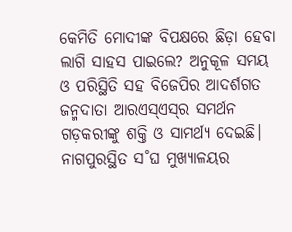କେମିତି ମୋଦୀଙ୍କ ବିପକ୍ଷରେ ଛିଡ଼ା ହେବା ଲାଗି ସାହସ ପାଇଲେ? ଅନୁକୂଳ ସମୟ ଓ ପରିସ୍ଥିତି ସହ ବିଜେପିର ଆଦର୍ଶଗତ ଜନ୍ମଦାତା ଆରଏସ୍‌ଏସ୍‌ର ସମର୍ଥନ ଗଡ଼କରୀଙ୍କୁ ଶକ୍ତି ଓ ସାମର୍ଥ୍ୟ ଦେଇଛି। ନାଗପୁରସ୍ଥିତ ସ˚ଘ ମୁଖ୍ୟାଳୟର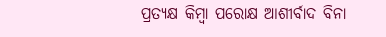ପ୍ରତ୍ୟକ୍ଷ କିମ୍ବା ପରୋକ୍ଷ ଆଶୀର୍ବାଦ ବିନା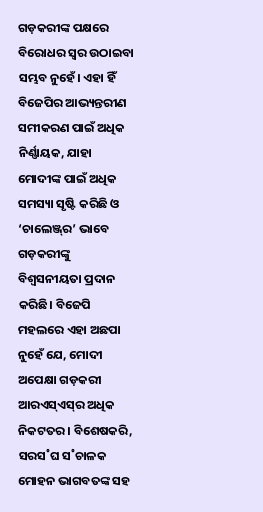ଗଡ଼କରୀଙ୍କ ପକ୍ଷରେ ବିରୋଧର ସ୍ବର ଉଠାଇବା ସମ୍ଭବ ନୁହେଁ। ଏହା ହିଁ ବିଜେପିର ଆଭ୍ୟନ୍ତରୀଣ ସମୀକରଣ ପାଇଁ ଅଧିକ ନିର୍ଣ୍ଣାୟକ, ଯାହା ମୋଦୀଙ୍କ ପାଇଁ ଅଧିକ ସମସ୍ୟା ସୃଷ୍ଟି କରିଛି ଓ ‘ଚାଲେଞ୍ଜ୍‌ର’ ଭାବେ ଗଡ଼କରୀଙ୍କୁ ବିଶ୍ବସନୀୟତା ପ୍ରଦାନ କରିଛି। ବିଜେପି ମହଲରେ ଏହା ଅଛପା ନୁହେଁ ଯେ, ମୋଦୀ ଅପେକ୍ଷା ଗଡ଼କରୀ ଆରଏସ୍‌ଏସ୍‌ର ଅଧିକ ନିକଟତର। ବିଶେଷକରି, ସରସ˚ଘ ସ˚ଚାଳକ ମୋହନ ଭାଗବତଙ୍କ ସହ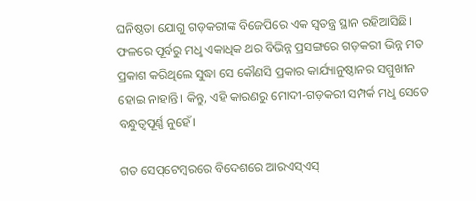ଘନିଷ୍ଠତା ଯୋଗୁ ଗଡ଼କରୀଙ୍କ ବିଜେପିରେ ଏକ ସ୍ବତନ୍ତ୍ର ସ୍ଥାନ ରହିଆସିଛି। ଫଳରେ ପୂର୍ବରୁ ମଧୢ ଏକାଧିକ ଥର ବିଭିନ୍ନ ପ୍ରସଙ୍ଗରେ ଗଡ଼କରୀ ଭିନ୍ନ ମତ ପ୍ରକାଶ କରିଥିଲେ ସୁଦ୍ଧା ସେ କୌଣସି ପ୍ରକାର କାର୍ଯ୍ୟାନୁଷ୍ଠାନର ସମ୍ମୁଖୀନ ହୋଇ ନାହାନ୍ତି। କିନ୍ତୁ, ଏହି କାରଣରୁ ମୋଦୀ-ଗଡ଼କରୀ ସମ୍ପର୍କ ମଧୢ ସେତେ ବନ୍ଧୁତ୍ବପୂର୍ଣ୍ଣ ନୁହେଁ।

ଗତ ସେପ୍‌ଟେମ୍ବରରେ ବିଦେଶରେ ଆରଏସ୍‌ଏସ୍‌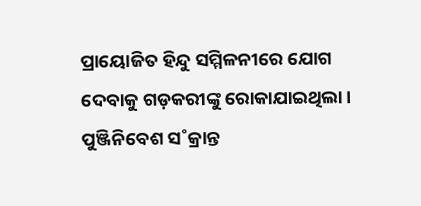ପ୍ରାୟୋଜିତ ହିନ୍ଦୁ ସମ୍ମିଳନୀରେ ଯୋଗ ଦେବାକୁ ଗଡ଼କରୀଙ୍କୁ ରୋକାଯାଇଥିଲା। ପୁଞ୍ଜିନିବେଶ ସ˚କ୍ରାନ୍ତ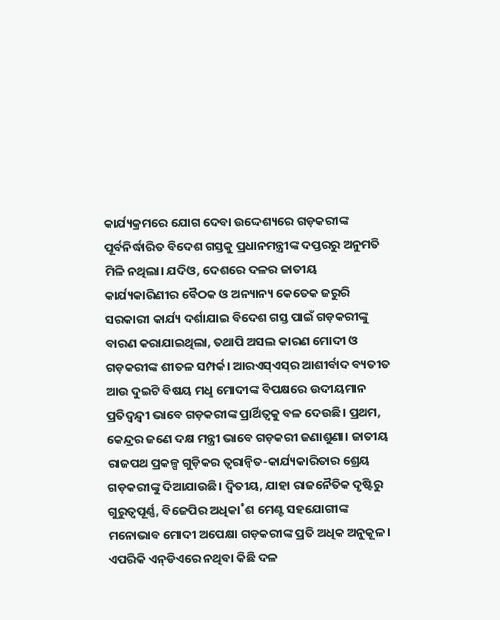କାର୍ଯ୍ୟକ୍ରମରେ ଯୋଗ ଦେବା ଉଦ୍ଦେଶ୍ୟରେ ଗଡ଼କରୀଙ୍କ ପୂର୍ବନିର୍ଦ୍ଧାରିତ ବିଦେଶ ଗସ୍ତକୁ ପ୍ରଧାନମନ୍ତ୍ରୀଙ୍କ ଦପ୍ତରରୁ ଅନୁମତି ମିଳି ନଥିଲା। ଯଦିଓ, ଦେଶରେ ଦଳର ଜାତୀୟ କାର୍ଯ୍ୟକାରିଣୀର ବୈଠକ ଓ ଅନ୍ୟାନ୍ୟ କେତେକ ଜରୁରି ସରକାରୀ କାର୍ଯ୍ୟ ଦର୍ଶାଯାଇ ବିଦେଶ ଗସ୍ତ ପାଇଁ ଗଡ଼କରୀଙ୍କୁ ବାରଣ କରାଯାଇଥିଲା, ତଥାପି ଅସଲ କାରଣ ମୋଦୀ ଓ ଗଡ଼କରୀଙ୍କ ଶୀତଳ ସମ୍ପର୍କ। ଆରଏସ୍‌ଏସ୍‌ର ଆଶୀର୍ବାଦ ବ୍ୟତୀତ ଆଉ ଦୁଇଟି ବିଷୟ ମଧୢ ମୋଦୀଙ୍କ ବିପକ୍ଷରେ ଉଦୀୟମାନ ପ୍ରତିଦ୍ବନ୍ଦ୍ବୀ ଭାବେ ଗଡ଼କରୀଙ୍କ ପ୍ରାର୍ଥିତ୍ବକୁ ବଳ ଦେଉଛି। ପ୍ରଥମ, କେନ୍ଦ୍ରର ଜଣେ ଦକ୍ଷ ମନ୍ତ୍ରୀ ଭାବେ ଗଡ଼କରୀ ଜଣାଶୁଣା। ଜାତୀୟ ରାଜପଥ ପ୍ରକଳ୍ପ ଗୁଡ଼ିକର ତ୍ବରାନ୍ବିତ-କାର୍ଯ୍ୟକାରିତାର ଶ୍ରେୟ ଗଡ଼କରୀଙ୍କୁ ଦିଆଯାଉଛି। ଦ୍ବିତୀୟ, ଯାହା ରାଜନୈତିକ ଦୃଷ୍ଟିରୁ ଗୁରୁତ୍ବପୂର୍ଣ୍ଣ, ବିଜେପିର ଅଧିକା˚ଶ ମେଣ୍ଟ ସହଯୋଗୀଙ୍କ ମନୋଭାବ ମୋଦୀ ଅପେକ୍ଷା ଗଡ଼କରୀଙ୍କ ପ୍ରତି ଅଧିକ ଅନୁକୂଳ। ଏପରିକି ଏନ୍‌ଡିଏରେ ନଥିବା କିଛି ଦଳ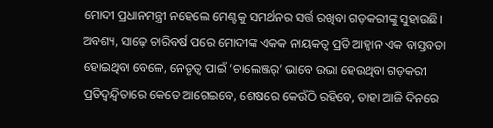ମୋଦୀ ପ୍ରଧାନମନ୍ତ୍ରୀ ନହେଲେ ମେଣ୍ଟକୁ ସମର୍ଥନର ସର୍ତ୍ତ ରଖିବା ଗଡ଼କରୀଙ୍କୁ ସୁହାଉଛି। ଅବଶ୍ୟ, ସାଢ଼େ ଚାରିବର୍ଷ ପରେ ମୋଦୀଙ୍କ ଏକକ ନାୟକତ୍ବ ପ୍ରତି ଆହ୍ବାନ ଏକ ବାସ୍ତବତା ହୋଇଥିବା ବେଳେ, ନେତୃତ୍ବ ପାଇଁ ‘ଚାଲେଞ୍ଜର‌୍‌’ ଭାବେ ଉଭା ହେଉଥିବା ଗଡ଼କରୀ ପ୍ରତିଦ୍ବନ୍ଦ୍ବିତାରେ କେତେ ଆଗେଇବେ, ଶେଷରେ କେଉଁଠି ରହିବେ, ତାହା ଆଜି ଦିନରେ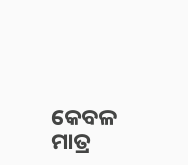କେବଳ ମାତ୍ର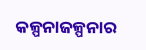କଳ୍ପନାଜଳ୍ପନାର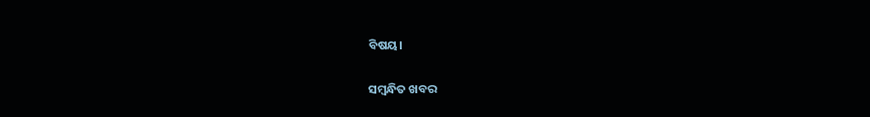ବିଷୟ।

ସମ୍ବନ୍ଧିତ ଖବର